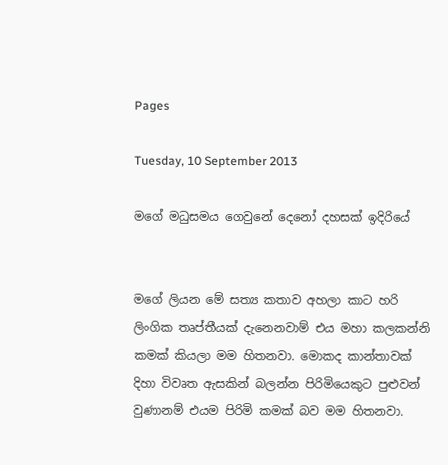Pages

Tuesday, 10 September 2013

මගේ මධුසමය ගෙවුනේ දෙනෝ දහසක් ඉදිරියේ


මගේ ලියන මේ සත්‍ය කතාව අහලා කාට හරි ලිංගික තෘප්තීයක් දැනෙනවාම් එය මහා කලකන්නි කමක් කියලා මම හිතනවා. මොකද කාන්තාවක් දිහා විවෘත ඇසකින් බලන්න පිරිමියෙකුට පුළුවන් වුණානම් එයම පිරිමි කමක් බව මම හිතනවා.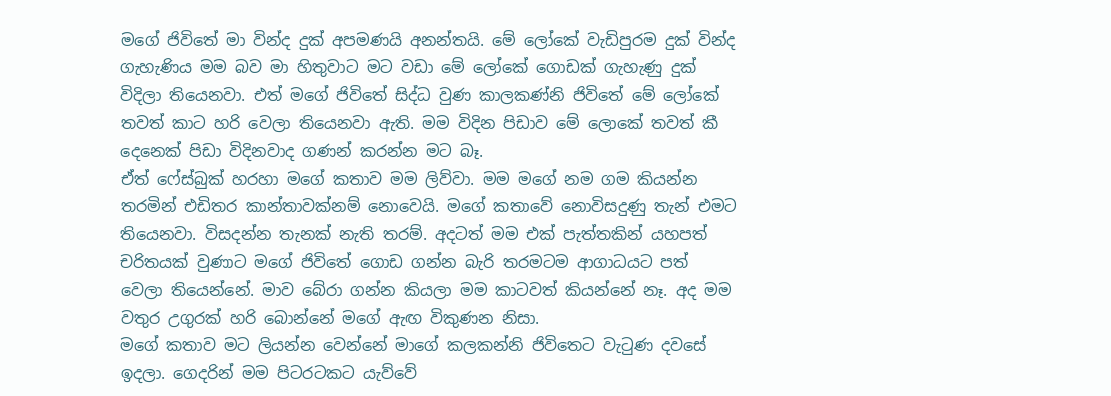මගේ ජිවිතේ මා වින්ද දුක් අපමණයි අනන්තයි. මේ ලෝකේ වැඩිපුරම දුක් වින්ද ගැහැණිය මම බව මා හිතුවාට මට වඩා මේ ලෝකේ ගොඩක් ගැහැණු දුක් විදිලා තියෙනවා. එත් මගේ ජිවිතේ සිද්ධ වුණ කාලකණ්නි ජිවිතේ මේ ලෝකේ තවත් කාට හරි වෙලා තියෙනවා ඇති. මම විදින පිඩාව මේ ලොකේ තවත් කී දෙනෙක් පිඩා විදිනවාද ගණන් කරන්න මට බෑ.
ඒත් ෆේස්බුක් හරහා මගේ කතාව මම ලිව්වා. මම මගේ නම ගම කියන්න තරමින් එඩිතර කාන්තාවක්නම් නොවෙයි. මගේ කතාවේ නොවිසදුණු තැන් එමට තියෙනවා. විසදන්න තැනක් නැති තරම්. අදටත් මම එක් පැත්තකින් යහපත් චරිතයක් වුණාට මගේ ජිවිතේ ගොඩ ගන්න බැරි තරමටම ආගාධයට පත් වෙලා තියෙන්නේ. මාව බේරා ගන්න කියලා මම කාටවත් කියන්නේ නෑ. අද මම වතුර උගුරක් හරි බොන්නේ මගේ ඇඟ විකුණන නිසා.
මගේ කතාව මට ලියන්න වෙන්නේ මාගේ කලකන්නි ජිවිතෙට වැටුණ දවසේ ඉදලා. ගෙදරින් මම පිටරටකට යැව්වේ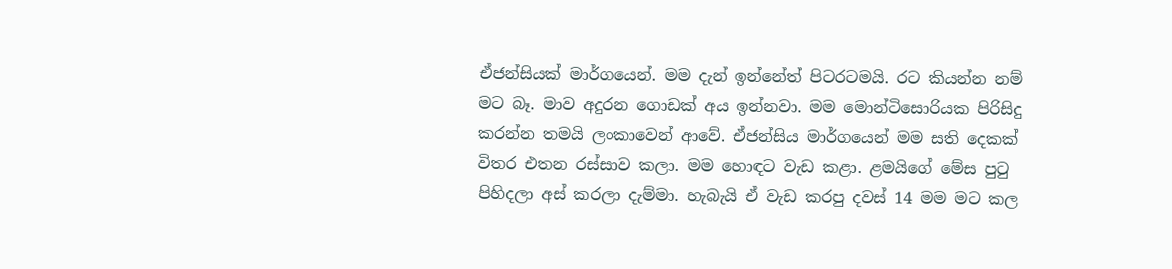ඒජන්සියක් මාර්ගයෙන්. මම දැන් ඉන්නේත් පිටරටමයි. රට කියන්න නම් මට බෑ. මාව අදුරන ගොඩක් අය ඉන්නවා. මම මොන්ටිසොරියක පිරිසිදු කරන්න තමයි ලංකාවෙන් ආවේ. ඒජන්සිය මාර්ගයෙන් මම සති දෙකක් විතර එතන රස්සාව කලා. මම හොඳට වැඩ කළා. ළමයිගේ මේස පුටු පිහිදලා අස් කරලා දැම්මා. හැබැයි ඒ වැඩ කරපු දවස් 14 මම මට කල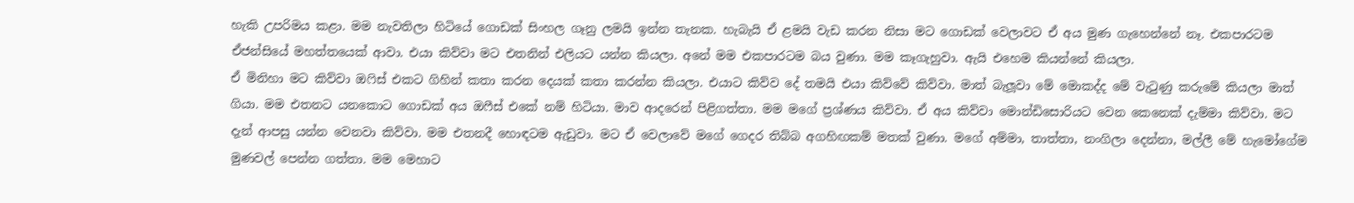හැකි උපරිමය කළා. මම නැවතිලා හිටියේ ගොඩක් සිංහල ගෑනු ලමයි ඉන්න තැනක. හැබැයි ඒ ළමයි වැඩ කරන නිසා මට ගොඩක් වෙලාවට ඒ අය මුණ ගැහෙන්නේ නෑ. එකපාරටම ඒජන්සියේ මහත්තයෙක් ආවා. එයා කිව්වා මට එතනින් එලියට යන්න කියලා. අනේ මම එකපාරටම බය වුණා. මම කෑගැහුවා. ඇයි එහෙම කියන්නේ කියලා.
ඒ මිනිහා මට කිව්වා ඔෆිස් එකට ගිහින් කතා කරන දෙයක් කතා කරන්න කියලා. එයාට කිව්ව දේ තමයි එයා කිව්වේ කිව්වා. මාත් බැලූවා මේ මොකද්ද මේ වැටුණු කරුමේ කියලා මාත් ගියා. මම එතනට යනකොට ගොඩක් අය ඔෆීස් එකේ නම් හිටියා. මාව ආදරෙන් පිළිගත්තා. මම මගේ ප්‍රශ්ණය කිව්වා. ඒ අය කිව්වා මොන්ඩිසොරියට වෙන කෙනෙක් දැම්මා කිව්වා. මට දැන් ආපසු යන්න වෙනවා කිව්වා. මම එතනදී හොඳටම ඇඩුවා. මට ඒ වෙලාවේ මගේ ගෙදර තිබ්බ අගහිඟකම් මතක් වුණා. මගේ අම්මා, තාත්තා, නංගිලා දෙන්නා, මල්ලී මේ හැමෝගේම මුණවල් පෙන්න ගත්තා. මම මෙහාට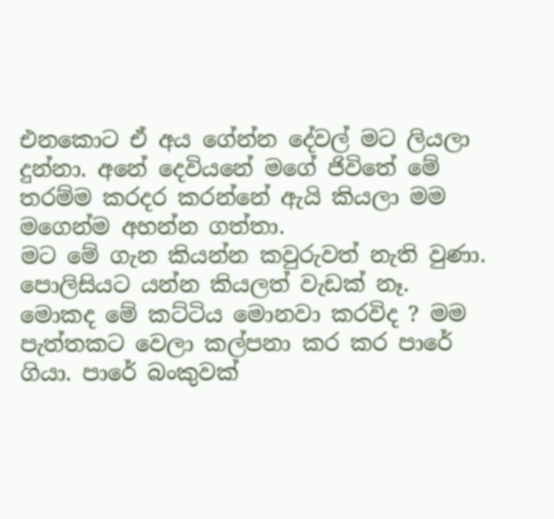එනකොට ඒ අය ගේන්න දේවල් මට ලියලා දුන්නා. අනේ දෙවියනේ මගේ ජිවිතේ මේ තරම්ම කරදර කරන්නේ ඇයි කියලා මම මගෙන්ම අහන්න ගත්තා.
මට මේ ගැන කියන්න කවුරුවත් නැති වුණා. පොලිසියට යන්න කියලත් වැඩක් නෑ. මොකද මේ කට්ටිය මොනවා කරවිද ? මම පැත්තකට වෙලා කල්පනා කර කර පාරේ ගියා. පාරේ බංකුවක්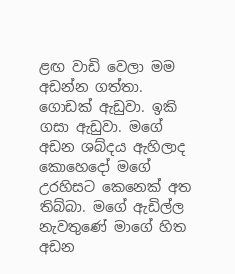ළඟ වාඩි වෙලා මම අඩන්න ගත්තා. ගොඩක් ඇඩුවා. ඉකි ගසා ඇඩුවා. මගේ අඩන ශබ්දය ඇහිලාද කොහෙදෝ මගේ උරහිසට කෙනෙක් අත තිබ්බා. මගේ ඇඩිල්ල නැවතුණේ මාගේ හිත අඩන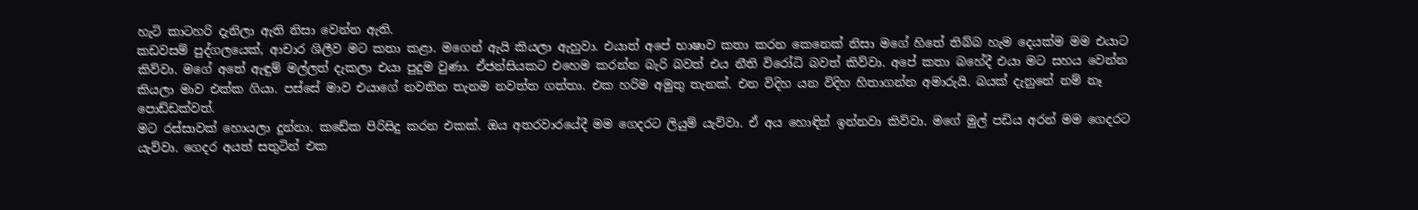හැටි කාටහරි දැනිලා ඇති නිසා වෙන්න ඇති.
කඩවසම් පුද්ගලයෙක්, ආචාර ශිලීව මට කතා කළා. මගෙන් ඇයි කියලා ඇහුවා. එයාත් අපේ භාෂාව කතා කරන කෙනෙක් නිසා මගේ හිතේ තිබ්බ හැම දෙයක්ම මම එයාට කිව්වා. මගේ අතේ ඇඳුම් මල්ලත් දැකලා එයා පුදුම වුණා. ඒජන්සියකට එහෙම කරන්න බැරි බවත් එය නීති විරෝධි බවත් කිව්වා. අපේ කතා බහේදී එයා මට සහය වෙන්න කියලා මාව එක්ක ගියා. පස්සේ මාව එයාගේ නවතින තැනම නවත්ත ගත්තා. එක හරිම අමුතු තැනක්. එන විදිහ යන විදිහ හිතාගන්න අමාරුයි. බයක් දැනුනේ නම් නෑ පොඩ්ඩක්වත්.
මට රස්සාවක් හොයලා දුන්නා. කඩේක පිරිසිදු කරන එකක්. ඔය අතරවාරයේදී මම ගෙදරට ලියුම් යැව්වා. ඒ අය හොඳින් ඉන්නවා කිව්වා. මගේ මුල් පඩිය අරන් මම ගෙදරට යැව්වා. ගෙදර අයත් සතුටින් එක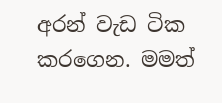අරන් වැඩ ටික කරගෙන. මමත්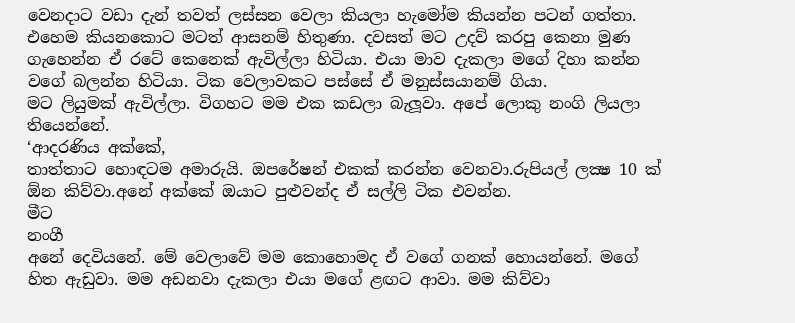වෙනදාට වඩා දැන් තවත් ලස්සන වෙලා කියලා හැමෝම කියන්න පටන් ගත්තා. එහෙම කියනකොට මටත් ආසනම් හිතුණා. දවසත් මට උදව් කරපු කෙනා මුණ ගැහෙන්න ඒ රටේ කෙනෙක් ඇවිල්ලා හිටියා. එයා මාව දැකලා මගේ දිහා කන්න වගේ බලන්න හිටියා. ටික වෙලාවකට පස්සේ ඒ මනුස්සයානම් ගියා.
මට ලියුමක් ඇවිල්ලා. විගහට මම එක කඩලා බැලූවා. අපේ ලොකු නංගි ලියලා තියෙන්නේ.
‘ආදරණිය අක්කේ,
තාත්තාට හොඳටම අමාරුයි. ඔපරේෂන් එකක් කරන්න වෙනවා.රුපියල් ලක්‍ෂ 10 ක් ඕන කිව්වා.අනේ අක්කේ ඔයාට පුළුවන්ද ඒ සල්ලි ටික එවන්න.
මීට
නංගී
අනේ දෙවියනේ. මේ වෙලාවේ මම කොහොමද ඒ වගේ ගනක් හොයන්නේ. මගේ හිත ඇඩුවා. මම අඩනවා දැකලා එයා මගේ ළඟට ආවා. මම කිව්වා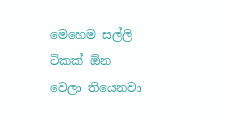මෙහෙම සල්ලි ටිකක් ඕන වෙලා තියෙනවා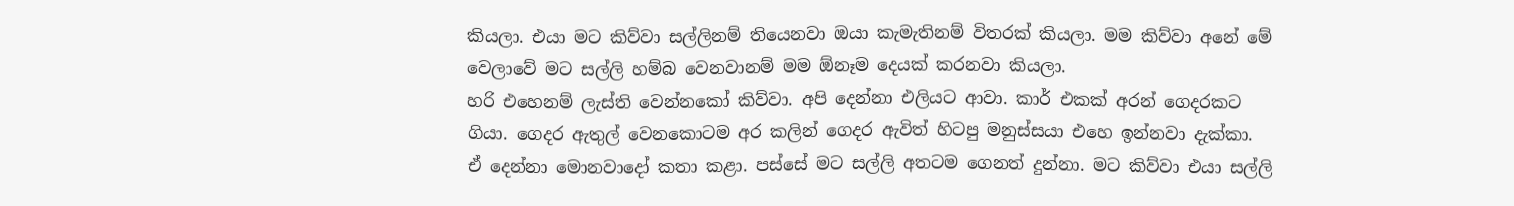කියලා. එයා මට කිව්වා සල්ලිනම් තියෙනවා ඔයා කැමැතිනම් විතරක් කියලා. මම කිව්වා අනේ මේ වෙලාවේ මට සල්ලි හම්බ වෙනවානම් මම ඕනෑම දෙයක් කරනවා කියලා.
හරි එහෙනම් ලැස්ති වෙන්නකෝ කිව්වා. අපි දෙන්නා එලියට ආවා. කාර් එකක් අරන් ගෙදරකට ගියා. ගෙදර ඇතුල් වෙනකොටම අර කලින් ගෙදර ඇවිත් හිටපු මනුස්සයා එහෙ ඉන්නවා දැක්කා. ඒ දෙන්නා මොනවාදෝ කතා කළා. පස්සේ මට සල්ලි අතටම ගෙනත් දුන්නා. මට කිව්වා එයා සල්ලි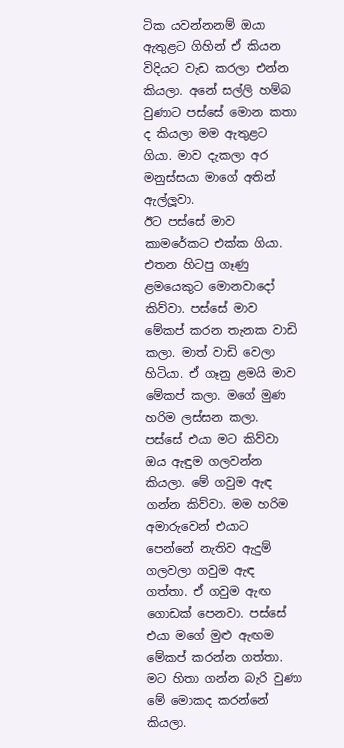ටික යවන්නනම් ඔයා ඇතුළට ගිහින් ඒ කියන විදියට වැඩ කරලා එන්න කියලා. අනේ සල්ලි හම්බ වුණාට පස්සේ මොන කතා ද කියලා මම ඇතුළට ගියා. මාව දැකලා අර මනුස්සයා මාගේ අතින් ඇල්ලූවා.
ඊට පස්සේ මාව කාමරේකට එක්ක ගියා. එතන හිටපු ගෑණු ළමයෙකුට මොනවාදෝ කිව්වා. පස්සේ මාව මේකප් කරන තැනක වාඩි කලා. මාත් වාඩි වෙලා හිටියා. ඒ ගෑනු ළමයි මාව මේකප් කලා. මගේ මුණ හරිම ලස්සන කලා. පස්සේ එයා මට කිව්වා ඔය ඇඳුම ගලවන්න කියලා. මේ ගවුම ඇඳ ගන්න කිව්වා. මම හරිම අමාරුවෙන් එයාට පෙන්නේ නැතිව ඇදුම් ගලවලා ගවුම ඇඳ ගත්තා. ඒ ගවුම ඇඟ ගොඩක් පෙනවා. පස්සේ එයා මගේ මුළු ඇඟම මේකප් කරන්න ගත්තා. මට හිතා ගන්න බැරි වුණා මේ මොකද කරන්නේ කියලා.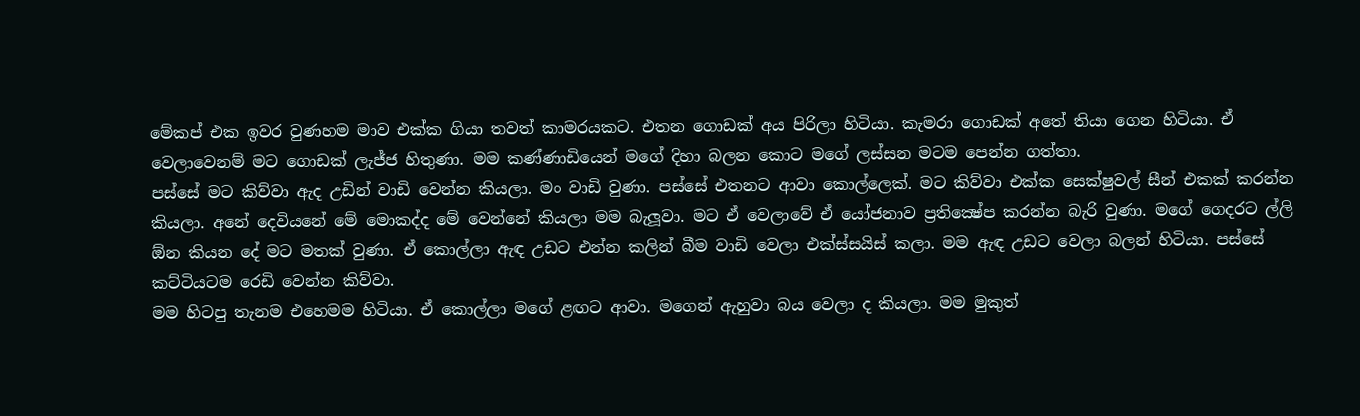මේකප් එක ඉවර වුණහම මාව එක්ක ගියා තවත් කාමරයකට. එතන ගොඩක් අය පිරිලා හිටියා. කැමරා ගොඩක් අතේ තියා ගෙන හිටියා. ඒ වෙලාවෙනම් මට ගොඩක් ලැජ්ජ හිතුණා. මම කණ්ණාඩියෙන් මගේ දිහා බලන කොට මගේ ලස්සන මටම පෙන්න ගත්තා.
පස්සේ මට කිව්වා ඇද උඩින් වාඩි වෙන්න කියලා. මං වාඩි වුණා. පස්සේ එතනට ආවා කොල්ලෙක්. මට කිව්වා එක්ක සෙක්ෂුවල් සීන් එකක් කරන්න කියලා. අනේ දෙවියනේ මේ මොකද්ද මේ වෙන්නේ කියලා මම බැලූවා. මට ඒ වෙලාවේ ඒ යෝජනාව ප්‍රතික්‍ෂේප කරන්න බැරි වුණා. මගේ ගෙදරට ල්ලි ඕන කියන දේ මට මතක් වුණා. ඒ කොල්ලා ඇඳ උඩට එන්න කලින් බීම වාඩි වෙලා එක්ස්සයිස් කලා. මම ඇඳ උඩට වෙලා බලන් හිටියා. පස්සේ කට්ටියටම රෙඩි වෙන්න කිව්වා.
මම හිටපු තැනම එහෙමම හිටියා. ඒ කොල්ලා මගේ ළඟට ආවා. මගෙන් ඇහුවා බය වෙලා ද කියලා. මම මුකුත්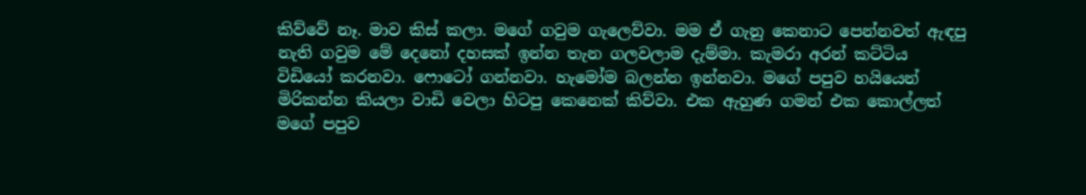කිව්වේ නෑ. මාව කිස් කලා. මගේ ගවුම ගැලෙව්වා. මම ඒ ගැනු කෙනාට පෙන්නවත් ඇඳපු නැති ගවුම මේ දෙනෝ දහසක් ඉන්න තැන ගලවලාම දැම්මා. කැමරා අරන් කට්ටිය විඩියෝ කරනවා. ෆොටෝ ගන්නවා. හැමෝම බලන්න ඉන්නවා. මගේ පපුව හයියෙන් මිරිකන්න කියලා වාඩි වෙලා හිටපු කෙනෙක් කිව්වා. එක ඇහුණ ගමන් එක කොල්ලත් මගේ පපුව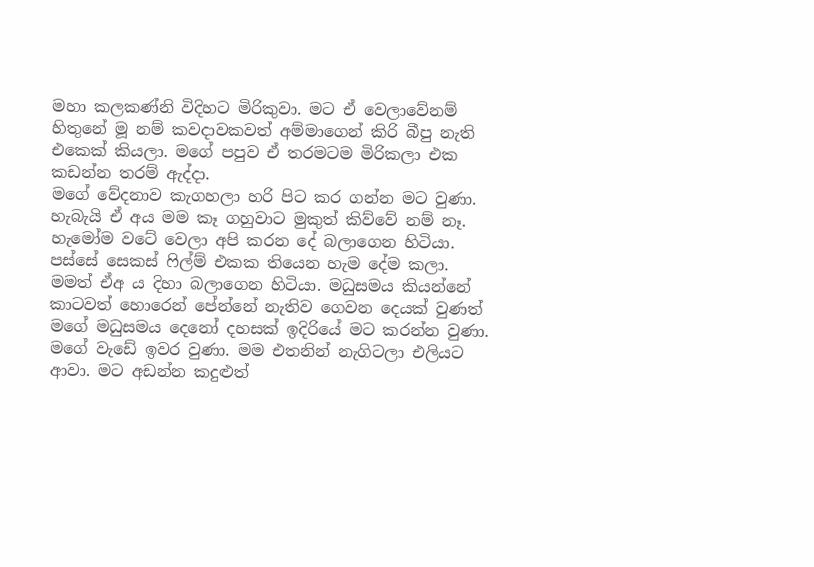මහා කලකණ්නි විදිහට මිරිකුවා. මට ඒ වෙලාවේනම් හිතුනේ මූ නම් කවදාවකවත් අම්මාගෙන් කිරි බීපු නැති එකෙක් කියලා. මගේ පපුව ඒ තරමටම මිරිකලා එක කඩන්න තරම් ඇද්දා.
මගේ වේදනාව කැගහලා හරි පිට කර ගන්න මට වුණා. හැබැයි ඒ අය මම කෑ ගහුවාට මුකුත් කිව්වේ නම් නෑ. හැමෝම වටේ වෙලා අපි කරන දේ බලාගෙන හිටියා. පස්සේ සෙකස් ෆිල්ම් එකක තියෙන හැම දේම කලා. මමත් ඒඅ ය දිහා බලාගෙන හිටියා. මධුසමය කියන්නේ කාටවත් හොරෙන් පේන්නේ නැතිව ගෙවන දෙයක් වුණත් මගේ මධුසමය දෙනෝ දහසක් ඉදිරියේ මට කරන්න වුණා.
මගේ වැඩේ ඉවර වුණා. මම එතනින් නැගිටලා එලියට ආවා. මට අඩන්න කදුළුත්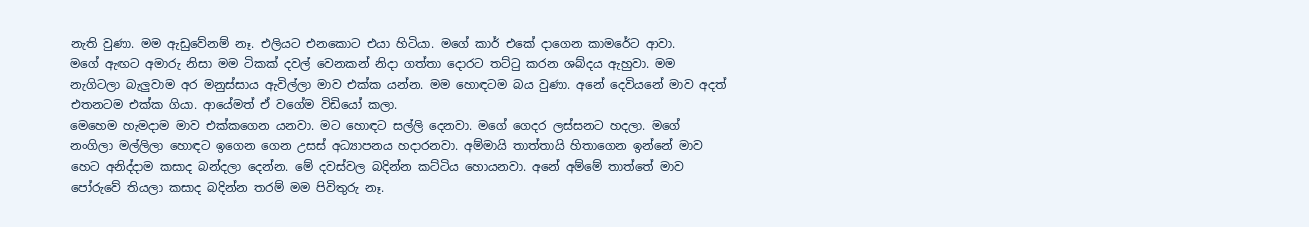නැති වුණා. මම ඇඩුවේනම් නෑ. එලියට එනකොට එයා හිටියා. මගේ කාර් එකේ දාගෙන කාමරේට ආවා.
මගේ ඇඟට අමාරු නිසා මම ටිකක් දවල් වෙනකන් නිදා ගත්තා දොරට තට්ටු කරන ශබ්දය ඇහුවා. මම නැගිටලා බැලුවාම අර මනුස්සාය ඇවිල්ලා මාව එක්ක යන්න. මම හොඳටම බය වුණා. අනේ දෙවියනේ මාව අදත් එතනටම එක්ක ගියා. ආයේමත් ඒ වගේම විඩියෝ කලා.
මෙහෙම හැමදාම මාව එක්කගෙන යනවා. මට හොඳට සල්ලි දෙනවා. මගේ ගෙදර ලස්සනට හදලා. මගේ නංගිලා මල්ලිලා හොඳට ඉගෙන ගෙන උසස් අධ්‍යාපනය හදාරනවා. අම්මායි තාත්තායි හිතාගෙන ඉන්නේ මාව හෙට අනිද්දාම කසාද බන්දලා දෙන්න. මේ දවස්වල බදින්න කට්ටිය හොයනවා. අනේ අම්මේ තාත්තේ මාව පෝරුවේ තියලා කසාද බදින්න තරම් මම පිවිතුරු නෑ.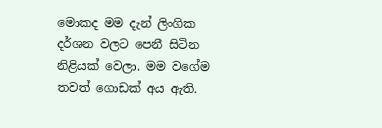මොකද මම දැන් ලිංගික දර්ශන වලට පෙනී සිටින නිළියක් වෙලා. මම වගේම තවත් ගොඩක් අය ඇති.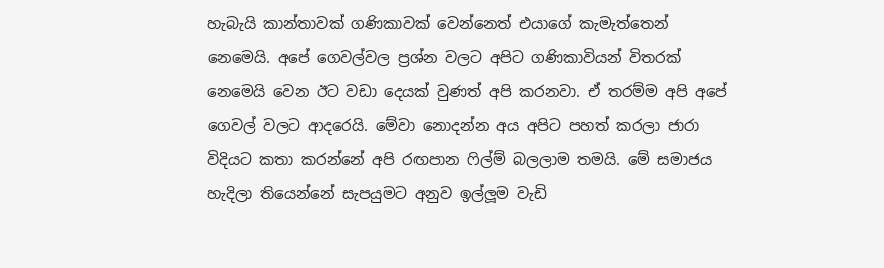හැබැයි කාන්තාවක් ගණිකාවක් වෙන්නෙත් එයාගේ කැමැත්තෙන් නෙමෙයි. අපේ ගෙවල්වල ප්‍රශ්න වලට අපිට ගණිකාවියන් විතරක් නෙමෙයි වෙන ඊට වඩා දෙයක් වුණත් අපි කරනවා. ඒ තරම්ම අපි අපේ ගෙවල් වලට ආදරෙයි. මේවා නොදන්න අය අපිට පහත් කරලා ජාරා විදියට කතා කරන්නේ අපි රඟපාන ෆිල්ම් බලලාම තමයි. මේ සමාජය හැදිලා තියෙන්නේ සැපයුමට අනුව ඉල්ලූම වැඩි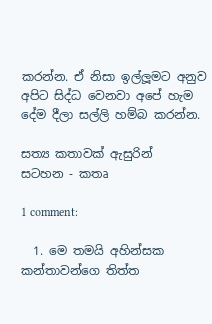කරන්න. ඒ නිසා ඉල්ලූමට අනුව අපිට සිද්ධ වෙනවා අපේ හැම දේම දීලා සල්ලි හම්බ කරන්න.

සත්‍ය කතාවක් ඇසුරින්
සටහන - කතෘ

1 comment:

  1. මෙ තමයි අහින්සක කන්තාවන්ගෙ තිත්ත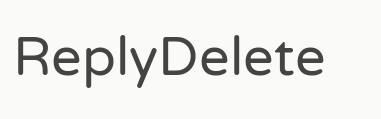ReplyDelete